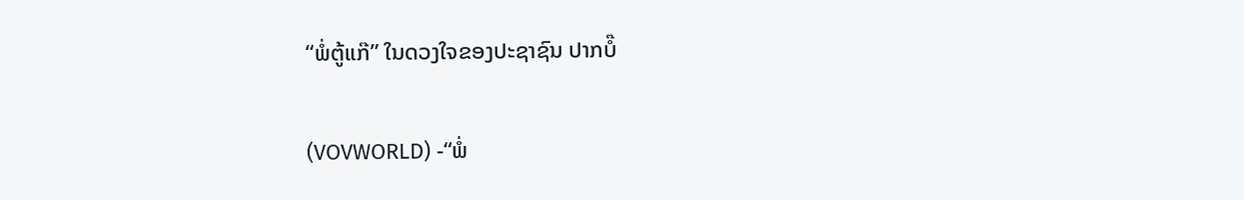“ພໍ່ຕູ້ແກ໊” ໃນດວງໃຈຂອງປະຊາຊົນ ປາກບໍ໊

(VOVWORLD) -“ພໍ່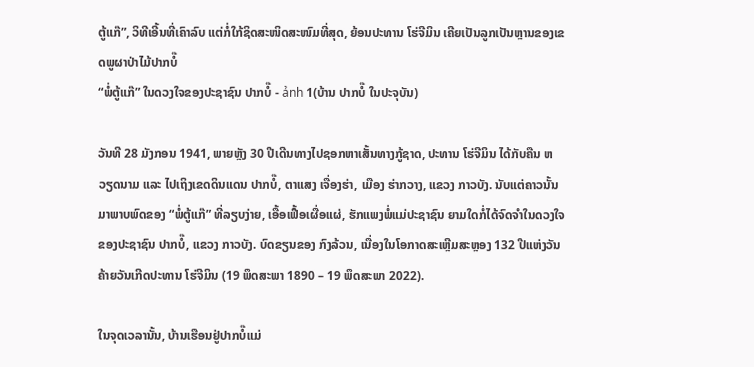ຕູ້ແກ໊”, ວິທີເອີ້ນທີ່ເຄົາລົບ ແຕ່ກໍ່ໃກ້ຊິດສະໜິດສະໜົມທີ່ສຸດ, ຍ້ອນປະທານ ໂຮ່ຈີມິນ ເຄີຍເປັນລູກເປັນຫຼານຂອງເຂດພູຜາປ່າໄມ້ປາກບໍ໊
“ພໍ່ຕູ້ແກ໊” ໃນດວງໃຈຂອງປະຊາຊົນ ປາກບໍ໊ - ảnh 1(ບ້ານ ປາກບໍ໊ ໃນປະຈຸບັນ)

ວັນທີ 28 ມັງກອນ 1941, ພາຍຫຼັງ 30 ປີເດີນທາງໄປຊອກຫາເສັ້ນທາງກູ້ຊາດ, ປະທານ ໂຮ່ຈີມິນ ໄດ້ກັບຄືນ ຫວຽດນາມ ແລະ ໄປເຖິງເຂດດິນແດນ ປາກບໍ໊, ຕາແສງ ເຈື່ອງຮ່າ, ເມືອງ ຮ່າກວາງ, ແຂວງ ກາວບັງ. ນັບແຕ່ຄາວນັ້ນມາພາບພົດຂອງ “ພໍ່ຕູ້ແກ໊” ທີ່ລຽບງ່າຍ, ເອື້ອເຟື້ອເຜື່ອແຜ່, ຮັກແພງພໍ່ແມ່ປະຊາຊົນ ຍາມໃດກໍ່ໄດ້ຈົດຈຳໃນດວງໃຈຂອງປະຊາຊົນ ປາກບໍ໊, ແຂວງ ກາວບັງ. ບົດຂຽນຂອງ ກົງລ້ວນ, ເນື່ອງໃນໂອກາດສະເຫຼີມສະຫຼອງ 132 ປີແຫ່ງວັນຄ້າຍວັນເກີດປະທານ ໂຮ່ຈີມິນ (19 ພຶດສະພາ 1890 – 19 ພຶດສະພາ 2022).

ໃນຈຸດເວລານັ້ນ, ບ້ານເຮືອນຢູ່ປາກບໍ໊ແມ່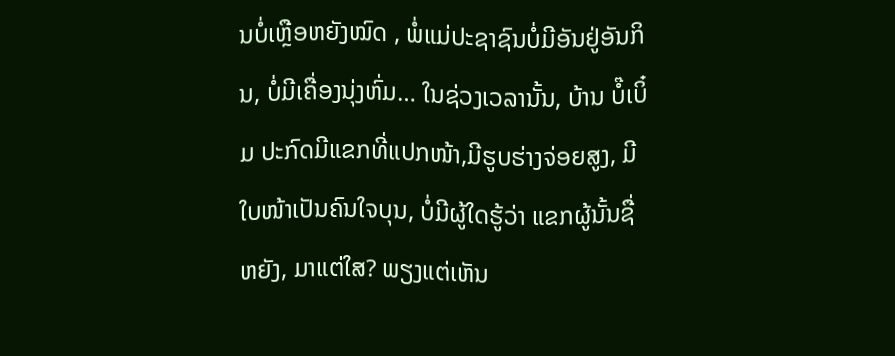ນບໍ່ເຫຼືອຫຍັງໝົດ , ພໍ່ແມ່ປະຊາຊົນບໍ່ມີອັນຢູ່ອັນກິນ, ບໍ່ມີເຄື່ອງນຸ່ງຫົ່ມ… ໃນຊ່ວງເວລານັ້ນ, ບ້ານ ບໍ໊ເບິ໋ມ ປະກົດມີແຂກທີ່ແປກໜ້າ,ມີຮູບຮ່າງຈ່ອຍສູງ, ມີໃບໜ້າເປັນຄົນໃຈບຸນ, ບໍ່ມີຜູ້ໃດຮູ້ວ່າ ແຂກຜູ້ນັ້ນຊື່ຫຍັງ, ມາແຕ່ໃສ? ພຽງແຕ່ເຫັນ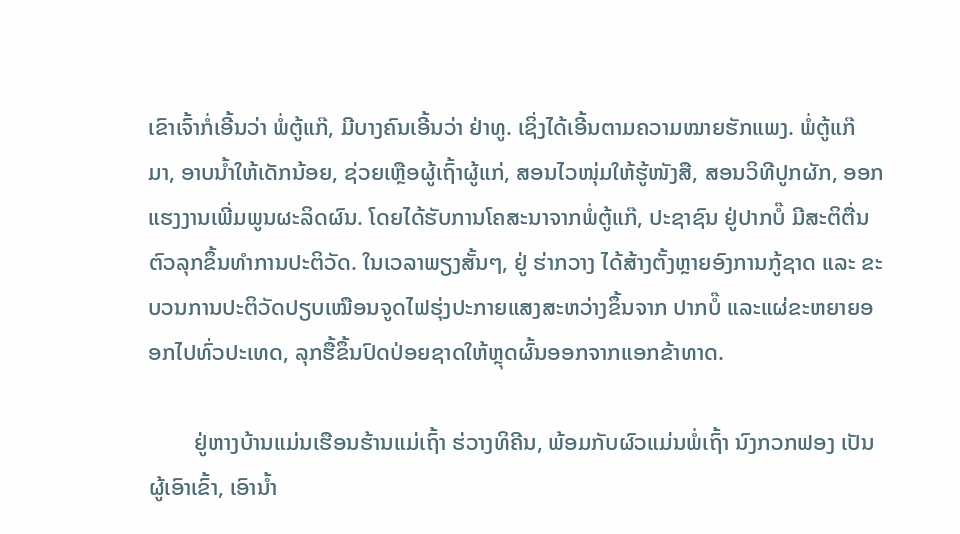ເຂົາເຈົ້າກໍ່ເອີ້ນວ່າ ພໍ່ຕູ້ແກ໊, ມີບາງຄົນເອີ້ນວ່າ ຢ່າທູ. ເຊິ່ງໄດ້ເອີ້ນຕາມຄວາມໝາຍຮັກແພງ. ພໍ່ຕູ້ແກ໊ ມາ, ອາບນ້ຳໃຫ້ເດັກນ້ອຍ, ຊ່ວຍເຫຼືອຜູ້ເຖົ້າຜູ້ແກ່, ສອນໄວໜຸ່ມໃຫ້ຮູ້ໜັງສື, ສອນວິທີປູກຜັກ, ອອກແຮງງານເພີ່ມພູນຜະລິດຜົນ. ໂດຍໄດ້ຮັບການໂຄສະນາຈາກພໍ່ຕູ້ແກ໊, ປະຊາຊົນ ຢູ່ປາກບໍ໊ ມີສະຕິຕື່ນຕົວລຸກຂຶ້ນທຳການປະຕິວັດ. ໃນເວລາພຽງສັ້ນໆ, ຢູ່ ຮ່າກວາງ ໄດ້ສ້າງຕັ້ງຫຼາຍອົງການກູ້ຊາດ ແລະ ຂະບວນການປະຕິວັດປຽບເໝືອນຈູດໄຟຮຸ່ງປະກາຍແສງສະຫວ່າງຂຶ້ນຈາກ ປາກບໍ໊ ແລະແຜ່ຂະຫຍາຍອອກໄປທົ່ວປະເທດ, ລຸກຮື້ຂຶ້ນປົດປ່ອຍຊາດໃຫ້ຫຼຸດຜົ້ນອອກຈາກແອກຂ້າທາດ.

        ຢູ່ຫາງບ້ານແມ່ນເຮືອນຮ້ານແມ່ເຖົ້າ ຮ່ວາງທິຄີນ, ພ້ອມກັບຜົວແມ່ນພໍ່ເຖົ້າ ນົງກວກຟອງ ເປັນຜູ້ເອົາເຂົ້າ, ເອົານ້ຳ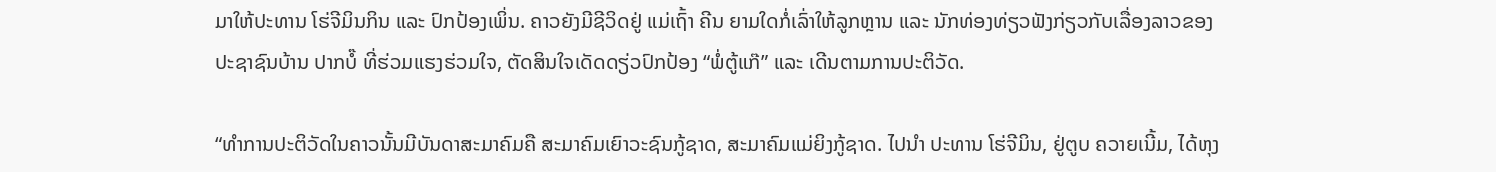ມາໃຫ້ປະທານ ໂຮ່ຈີມິນກິນ ແລະ ປົກປ້ອງເພິ່ນ. ຄາວຍັງມີຊີວິດຢູ່ ແມ່ເຖົ້າ ຄີນ ຍາມໃດກໍ່ເລົ່າໃຫ້ລູກຫຼານ ແລະ ນັກທ່ອງທ່ຽວຟັງກ່ຽວກັບເລື່ອງລາວຂອງປະຊາຊົນບ້ານ ປາກບໍ໊ ທີ່ຮ່ວມແຮງຮ່ວມໃຈ, ຕັດສິນໃຈເດັດດຽ່ວປົກປ້ອງ “ພໍ່ຕູ້ແກ໊” ແລະ ເດີນຕາມການປະຕິວັດ.

“ທຳການປະຕິວັດໃນຄາວນັ້ນມີບັນດາສະມາຄົມຄື ສະມາຄົມເຍົາວະຊົນກູ້ຊາດ, ສະມາຄົມແມ່ຍິງກູ້ຊາດ. ໄປນຳ ປະທານ ໂຮ່ຈີມິນ, ຢູ່ຕູບ ຄວາຍເນີ້ມ, ໄດ້ຫຸງ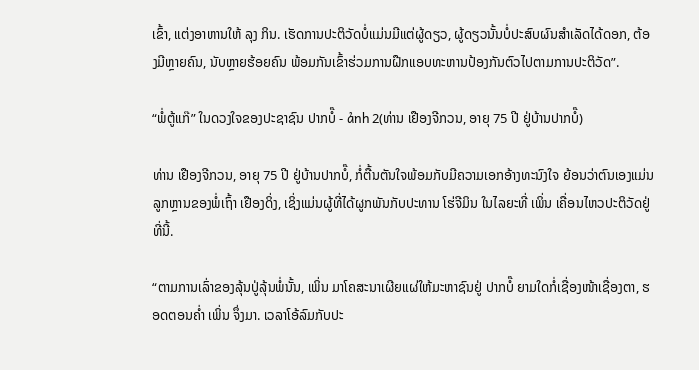ເຂົ້າ, ແຕ່ງອາຫານໃຫ້ ລຸງ ກິນ. ເຮັດການປະຕິວັດບໍ່ແມ່ນມີແຕ່ຜູ້ດຽວ, ຜູ້ດຽວນັ້ນບໍ່ປະສົບຜົນສຳເລັດໄດ້ດອກ, ຕ້ອງມີຫຼາຍຄົນ, ນັບຫຼາຍຮ້ອຍຄົນ ພ້ອມກັນເຂົ້າຮ່ວມການຝືກແອບທະຫານປ້ອງກັນຕົວໄປຕາມການປະຕິວັດ”.

“ພໍ່ຕູ້ແກ໊” ໃນດວງໃຈຂອງປະຊາຊົນ ປາກບໍ໊ - ảnh 2(ທ່ານ ເຢືອງຈີກວນ, ອາຍຸ 75 ປີ ຢູ່ບ້ານປາກບໍ໊)

ທ່ານ ເຢືອງຈີກວນ, ອາຍຸ 75 ປີ ຢູ່ບ້ານປາກບໍ໊, ກໍ່ຕື້ນຕັນໃຈພ້ອມກັບມີຄວາມເອກອ້າງທະນົງໃຈ ຍ້ອນວ່າຕົນເອງແມ່ນລູກຫຼານຂອງພໍ່ເຖົ້າ ເຢືອງດິ່ງ, ເຊິ່ງແມ່ນຜູ້ທີ່ໄດ້ຜູກພັນກັບປະທານ ໂຮ່ຈີມິນ ໃນໄລຍະທີ່ ເພິ່ນ ເຄື່ອນໄຫວປະຕິວັດຢູ່ທີ່ນີ້.

“ຕາມການເລົ່າຂອງລຸ້ນປູ່ລຸ້ນພໍ່ນັ້ນ, ເພິ່ນ ມາໂຄສະນາເຜີຍແຜ່ໃຫ້ມະຫາຊົນຢູ່ ປາກບໍ໊ ຍາມໃດກໍ່ເຊື່ອງໜ້າເຊື່ອງຕາ, ຮອດຕອນຄ່ຳ ເພິ່ນ ຈຶ່ງມາ. ເວລາໂອ້ລົມກັບປະ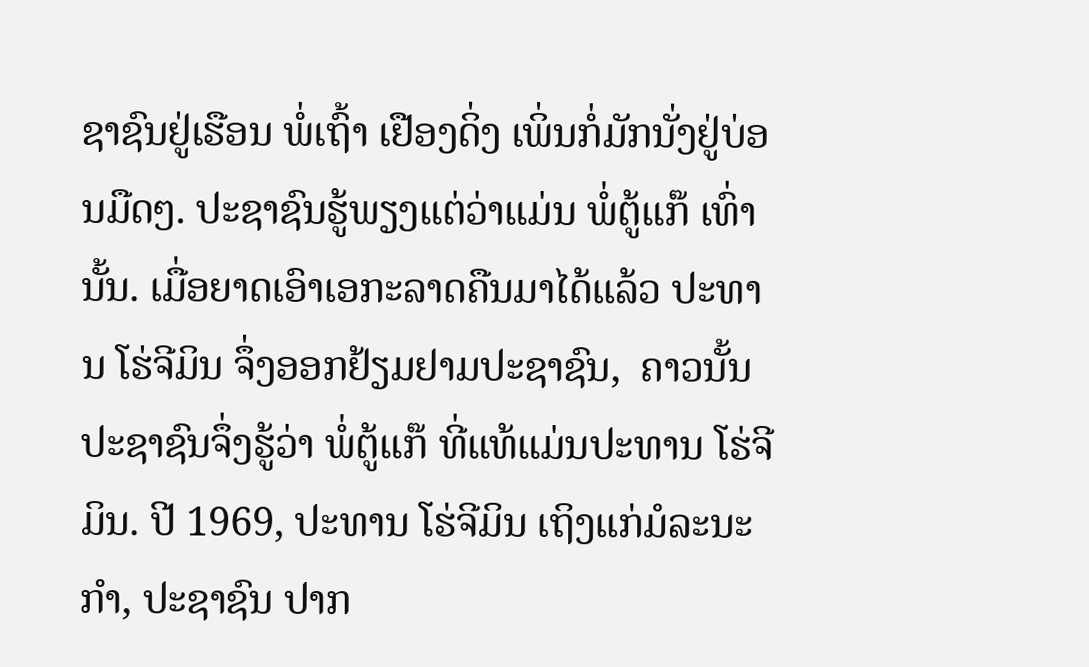ຊາຊົນຢູ່ເຮືອນ ພໍ່ເຖົ້າ ເຢືອງດິ່ງ ເພິ່ນກໍ່ມັກນັ່ງຢູ່ບ່ອນມືດໆ. ປະຊາຊົນຮູ້ພຽງແຕ່ວ່າແມ່ນ ພໍ່ຕູ້ແກ໊ ເທົ່ານັ້ນ. ເມື່ອຍາດເອົາເອກະລາດຄືນມາໄດ້ແລ້ວ ປະທານ ໂຮ່ຈີມິນ ຈຶ່ງອອກຢ້ຽມຢາມປະຊາຊົນ,  ຄາວນັ້ນປະຊາຊົນຈຶ່ງຮູ້ວ່າ ພໍ່ຕູ້ແກ໊ ທີ່ແທ້ແມ່ນປະທານ ໂຮ່ຈີມິນ. ປີ 1969, ປະທານ ໂຮ່ຈີມິນ ເຖິງແກ່ມໍລະນະກຳ, ປະຊາຊົນ ປາກ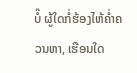ບໍ໊ ຜູ້ໃດກໍ່ຮ້ອງໄຫ້ຄ່ຳຄວນຫາ, ເຮືອນໃດ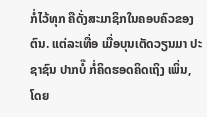ກໍ່ໄວ້ທຸກ ຄືດັ່ງສະມາຊິກໃນຄອບຄົວຂອງຕົນ. ແຕ່ລະເທື່ອ ເມື່ອບຸນເຕັດວຽນມາ ປະຊາຊົນ ປາກບໍ໊ ກໍ່ຄິດຮອດຄິດເຖິງ ເພິ່ນ, ໂດຍ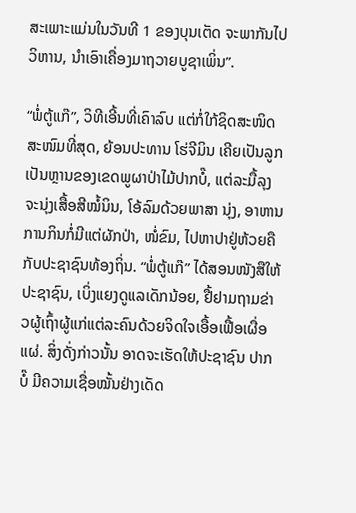ສະເພາະແມ່ນໃນວັນທີ 1 ຂອງບຸນເຕັດ ຈະພາກັນໄປວິຫານ, ນຳເອົາເຄື່ອງມາຖວາຍບູຊາເພິ່ນ”.

“ພໍ່ຕູ້ແກ໊”, ວິທີເອີ້ນທີ່ເຄົາລົບ ແຕ່ກໍ່ໃກ້ຊິດສະໜິດສະໜົມທີ່ສຸດ, ຍ້ອນປະທານ ໂຮ່ຈີມິນ ເຄີຍເປັນລູກເປັນຫຼານຂອງເຂດພູຜາປ່າໄມ້ປາກບໍ໊, ແຕ່ລະມື້ລຸງຈະນຸ່ງເສື້ອສີໝໍ້ນິນ, ໂອ້ລົມດ້ວຍພາສາ ນຸ່ງ, ອາຫານການກິນກໍ່ມີແຕ່ຜັກປ່າ, ໜໍ່ຂົມ, ໄປຫາປາຢູ່ຫ້ວຍຄືກັບປະຊາຊົນທ້ອງຖິ່ນ. “ພໍ່ຕູ້ແກ໊” ໄດ້ສອນໜັງສືໃຫ້ປະຊາຊົນ, ເບິ່ງແຍງດູແລເດັກນ້ອຍ, ຢື້ຢາມຖາມຂ່າວຜູ້ເຖົ້າຜູ້ແກ່ແຕ່ລະຄົນດ້ວຍຈິດໃຈເອື້ອເຟື້ອເຜື່ອແຜ່. ສິ່ງດັ່ງກ່າວນັ້ນ ອາດຈະເຮັດໃຫ້ປະຊາຊົນ ປາກບໍ໊ ມີຄວາມເຊື່ອໝັ້ນຢ່າງເດັດ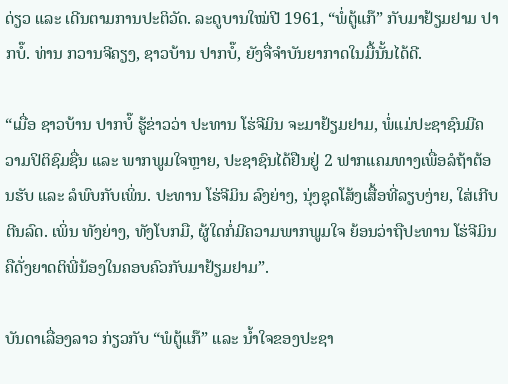ດ່ຽວ ແລະ ເດີນຕາມການປະຕິວັດ. ລະດູບານໃໝ່ປີ 1961, “ພໍ່ຕູ້ແກ໊” ກັບມາຢ້ຽມຢາມ ປາກບໍ໊. ທ່ານ ກວານຈີຄຽງ, ຊາວບ້ານ ປາກບໍ໊, ຍັງຈື່ຈຳບັນຍາກາດໃນມື້ນັ້ນໄດ້ດີ.

“ເມື່ອ ຊາວບ້ານ ປາກບໍ໊ ຮູ້ຂ່າວວ່າ ປະທານ ໂຮ່ຈີມິນ ຈະມາຢ້ຽມຢາມ, ພໍ່ແມ່ປະຊາຊົນມີຄວາມປິຕິຊົມຊື່ນ ແລະ ພາກພູມໃຈຫຼາຍ, ປະຊາຊົນໄດ້ຢືນຢູ່ 2 ຟາກແຄມທາງເພື່ອລໍຖ້າຕ້ອນຮັບ ແລະ ລໍພົບກັບເພິ່ນ. ປະທານ ໂຮ່ຈີມິນ ລົງຍ່າງ, ນຸ່ງຊຸດໂສ້ງເສື້ອທີ່ລຽບງ່າຍ, ໃສ່ເກີບຕີນລົດ. ເພິ່ນ ທັງຍ່າງ, ທັງໂບກມື, ຜູ້ໃດກໍ່ມີຄວາມພາກພູມໃຈ ຍ້ອນວ່າຖືປະທານ ໂຮ່ຈີມິນ ຄືດັ່ງຍາດຕິພີ່ນ້ອງໃນຄອບຄົວກັບມາຢ້ຽມຢາມ”.

ບັນດາເລື່ອງລາວ ກ່ຽວກັບ “ພໍຕູ້ແກ໊” ແລະ ນ້ຳໃຈຂອງປະຊາ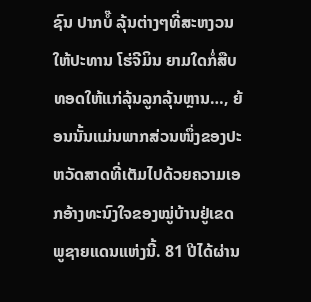ຊົນ ປາກບໍ໊ ລຸ້ນຕ່າງໆທີ່ສະຫງວນໃຫ້ປະທານ ໂຮ່ຈີມິນ ຍາມໃດກໍ່ສືບທອດໃຫ້ແກ່ລຸ້ນລູກລຸ້ນຫຼານ…, ຍ້ອນນັ້ນແມ່ນພາກສ່ວນໜຶ່ງຂອງປະຫວັດສາດທີ່ເຕັມໄປດ້ວຍຄວາມເອກອ້າງທະນົງໃຈຂອງໝູ່ບ້ານຢູ່ເຂດພູຊາຍແດນແຫ່ງນີ້. 81 ປີໄດ້ຜ່ານ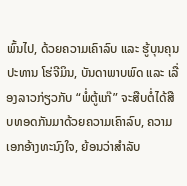ພົ້ນໄປ, ດ້ວຍຄວາມເຄົາລົບ ແລະ ຮູ້ບຸນຄຸນປະທານ ໂຮ່ຈີມິນ, ບັນດາພາບພົດ ແລະ ເລື່ອງລາວກ່ຽວກັບ “ພໍ່ຕູ້ແກ໊” ຈະສືບຕໍ່ໄດ້ສືບທອດກັນມາດ້ວຍຄວາມເຄົາລົບ, ຄວາມເອກອ້າງທະນົງໃຈ, ຍ້ອນວ່າສຳລັບ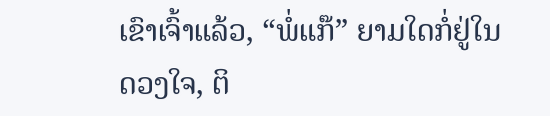ເຂົາເຈົ້າແລ້ວ, “ພໍ່ແກ໊” ຍາມໃດກໍ່ຢູ່ໃນດວງໃຈ, ຕິ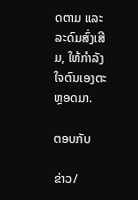ດຕາມ ແລະ ລະດົມສົ່ງເສີມ, ໃຫ້ກຳລັງໃຈຕົນເອງຕະຫຼອດມາ.

ຕອບກັບ

ຂ່າວ/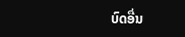ບົດອື່ນ